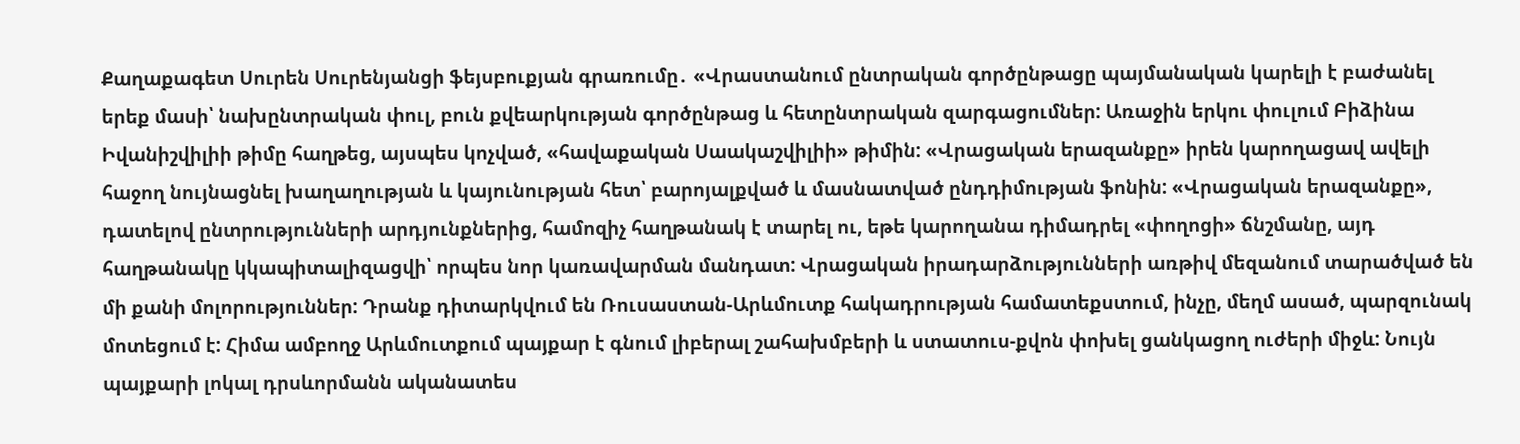Քաղաքագետ Սուրեն Սուրենյանցի ֆեյսբուքյան գրառումը․ «Վրաստանում ընտրական գործընթացը պայմանական կարելի է բաժանել երեք մասի՝ նախընտրական փուլ, բուն քվեարկության գործընթաց և հետընտրական զարգացումներ: Առաջին երկու փուլում Բիձինա Իվանիշվիլիի թիմը հաղթեց, այսպես կոչված, «հավաքական Սաակաշվիլիի» թիմին: «Վրացական երազանքը» իրեն կարողացավ ավելի հաջող նույնացնել խաղաղության և կայունության հետ՝ բարոյալքված և մասնատված ընդդիմության ֆոնին: «Վրացական երազանքը», դատելով ընտրությունների արդյունքներից, համոզիչ հաղթանակ է տարել ու, եթե կարողանա դիմադրել «փողոցի» ճնշմանը, այդ հաղթանակը կկապիտալիզացվի՝ որպես նոր կառավարման մանդատ: Վրացական իրադարձությունների առթիվ մեզանում տարածված են մի քանի մոլորություններ: Դրանք դիտարկվում են Ռուսաստան-Արևմուտք հակադրության համատեքստում, ինչը, մեղմ ասած, պարզունակ մոտեցում է: Հիմա ամբողջ Արևմուտքում պայքար է գնում լիբերալ շահախմբերի և ստատուս-քվոն փոխել ցանկացող ուժերի միջև: Նույն պայքարի լոկալ դրսևորմանն ականատես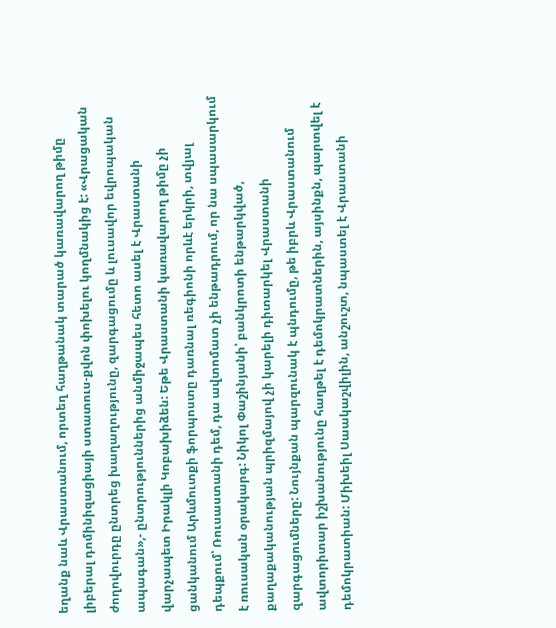եղանք նաև Վրաստանում, որտեղ հաղթանակ տարած կառավարող թիմը լիբերալ դոմինիզացիայի ստատուս-քվոն փոխելու կողմնակից է: «Վրացական ժողովուրդը ընտրեց խաղաղությունը, զարգացումը և լուսավոր եվրոպական ապագան»,- ընտրություններից անմիջապես հետո ասել է Վրաստանի վարչապետ Իրակլի Կոբախիձեն: Եթե Վրաստանի կառավարող թիմը չի ցանկանում Արևմուտքի ֆորպոստը դառնալ ռեգիոնի որևէ երկրի, տվյալ դեպքում՝ Ռուսաստանի դեմ, դա ավտոմատ չի ենթադրում, որ նա սպասարկում է ռուսական օրակարգ: Նիկոլ Փաշինյանի՝ բանկրոտի ենթարկված, քաղաքականության պրիզմայով չի կարելի դիտարկել Վրաստանի զարգացումները: Նույնքան պարզունակ է պնդումը, թե իբրև Վրաստանում ավտորիտար իշխանությունը հաղթել է դեմոկրատներին, այսինքն, պարտվել է դեմոկրատիան: Միխեիլ Սաակաշվիլին, անշուշտ, նպաստել է Վրաստանի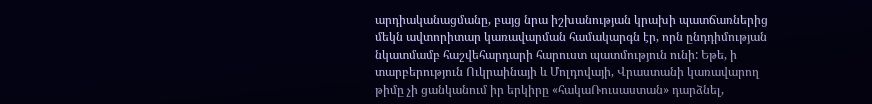արդիականացմանը, բայց նրա իշխանության կրախի պատճառներից մեկն ավտորիտար կառավարման համակարգն էր, որն ընդդիմության նկատմամբ հաշվեհարդարի հարուստ պատմություն ունի: Եթե, ի տարբերություն Ուկրաինայի և Մոլդովայի, Վրաստանի կառավարող թիմը չի ցանկանում իր երկիրը «հակաՌուսաստան» դարձնել,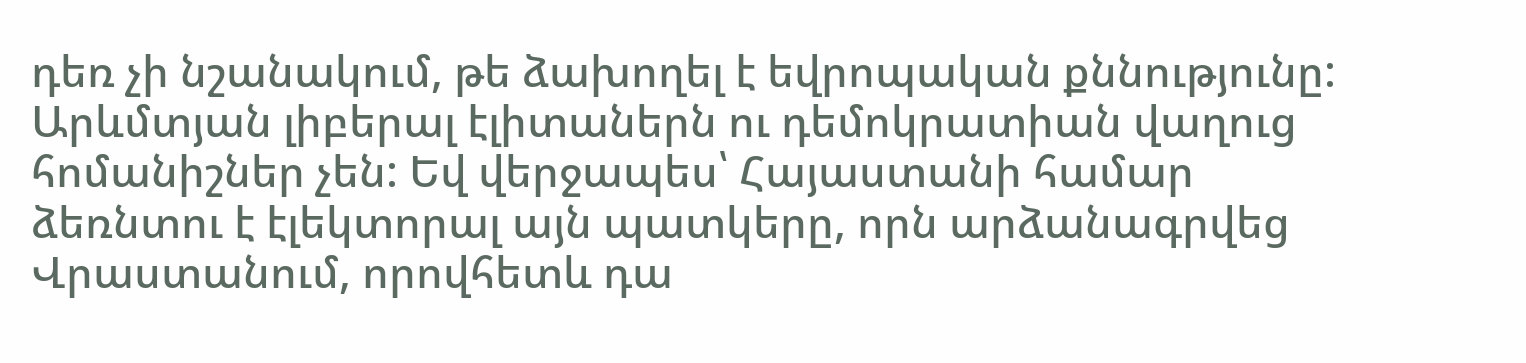դեռ չի նշանակում, թե ձախողել է եվրոպական քննությունը: Արևմտյան լիբերալ էլիտաներն ու դեմոկրատիան վաղուց հոմանիշներ չեն: Եվ վերջապես՝ Հայաստանի համար ձեռնտու է էլեկտորալ այն պատկերը, որն արձանագրվեց Վրաստանում, որովհետև դա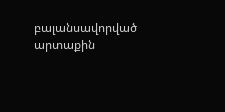բալանսավորված արտաքին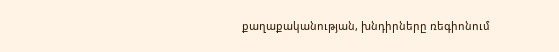քաղաքականության, խնդիրները ռեգիոնում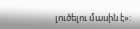լուծելու մասին է»: